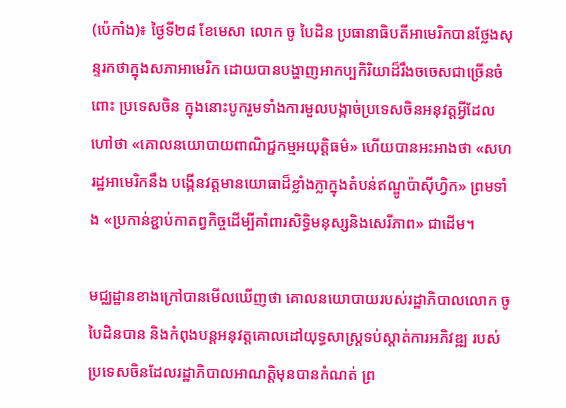(ប៉េកាំង)៖ ថ្ងៃទី២៨ ខែមេសា លោក ចូ បៃដិន ប្រធានាធិបតីអាមេរិកបានថ្លែងសុន្ទរកថាក្នុងសភាអាមេរិក ដោយបានបង្ហាញអាកប្បកិរិយាដ៏រឹងចចេសជាច្រើនចំពោះ ប្រទេសចិន ក្នុងនោះបូករួមទាំងការមួលបង្កាច់ប្រទេសចិនអនុវត្តអ្វីដែលហៅថា «គោលនយោបាយពាណិជ្ជកម្មអយុត្តិធម៌» ហើយបានអះអាងថា «សហរដ្ឋអាមេរិកនឹង បង្កើនវត្តមានយោធាដ៏ខ្លាំងក្លាក្នុងតំបន់ឥណ្ឌូប៉ាស៊ីហ្វិក» ព្រមទាំង «ប្រកាន់ខ្ជាប់កាតព្វកិច្ចដើម្បីគាំពារសិទ្ធិមនុស្សនិងសេរីភាព» ជាដើម។

មជ្ឈដ្ឋានខាងក្រៅបានមើលឃើញថា គោលនយោបាយរបស់រដ្ឋាភិបាលលោក ចូ បៃដិនបាន និងកំពុងបន្តអនុវត្តគោលដៅយុទ្ធសាស្ត្រទប់ស្តាត់ការអភិវឌ្ឍ របស់ប្រទេសចិនដែលរដ្ឋាភិបាលអាណត្តិមុនបានកំណត់ ព្រ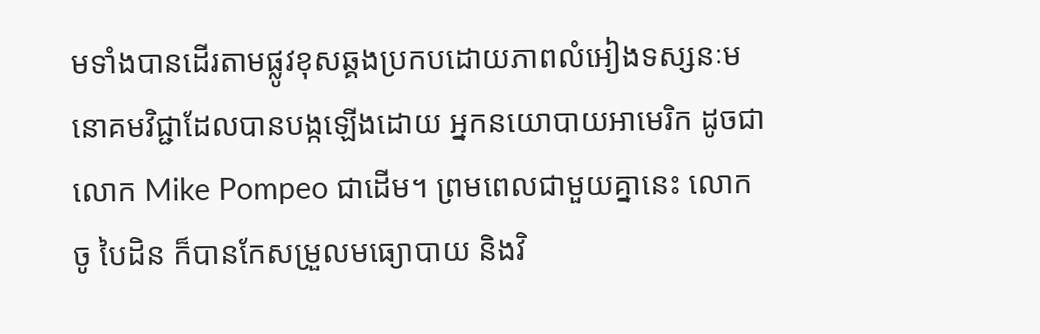មទាំងបានដើរតាមផ្លូវខុសឆ្គងប្រកបដោយភាពលំអៀងទស្សនៈមនោគមវិជ្ជាដែលបានបង្កឡើងដោយ អ្នកនយោបាយអាមេរិក ដូចជា លោក Mike Pompeo ជាដើម។ ព្រមពេលជាមួយគ្នានេះ លោក ចូ បៃដិន ក៏បានកែសម្រួលមធ្យោបាយ និងវិ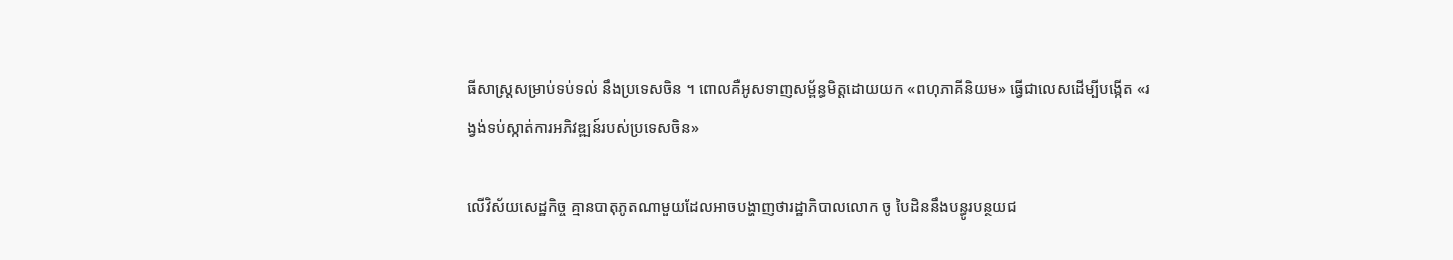ធីសាស្រ្តសម្រាប់ទប់ទល់ នឹងប្រទេសចិន ។ ពោលគឺអូសទាញសម្ព័ន្ធមិត្តដោយយក «ពហុភាគីនិយម» ធ្វើជាលេសដើម្បីបង្កើត «រង្វង់ទប់ស្កាត់ការអភិវឌ្ឍន៍របស់ប្រទេសចិន»

លើវិស័យសេដ្ឋកិច្ច គ្មានបាតុភូតណាមួយដែលអាចបង្ហាញថារដ្ឋាភិបាលលោក ចូ បៃដិននឹងបន្ធូរបន្ថយជ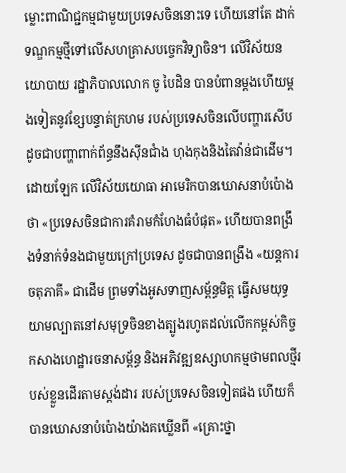ម្លោះពាណិជ្ជកម្មជាមួយប្រទេសចិននោះទេ ហើយនៅតែ ដាក់ទណ្ឌកម្មថ្មីទៅលើសហគ្រាសបច្ចេកវិទ្យាចិន។ លើវិស័យនយោបាយ រដ្ឋាភិបាលលោក ចូ បៃដិន បានបំពានម្តងហើយម្តងទៀតនូវខ្សែបន្ទាត់ក្រហម របស់ប្រទេសចិនលើបញ្ហារសើប ដូចជាបញ្ហាពាក់ព័ន្ធនឹងស៊ីនជាំង ហុងកុងនិងតៃវ៉ាន់ជាដើម។ ដោយឡែក លើវិស័យយោធា អាមេរិកបានឃោសនាបំប៉ោងថា «ប្រទេសចិនជាការគំរាមកំហែងធំបំផុត» ហើយបានពង្រឹងទំនាក់ទំនងជាមួយក្រៅប្រទេស ដូចជាបានពង្រឹង «យន្តការចតុភាគី» ជាដើម ព្រមទាំងអូសទាញសម្ព័ន្ធមិត្ត ធ្វើសមយុទ្ធយាមល្បាតនៅសមុទ្រចិនខាងត្បូងរហូតដល់លើកកម្ពស់កិច្ចកសាងហេដ្ឋារចនាសម្ព័ន្ធ និងអភិវឌ្ឍឧស្សាហកម្មថាមពលថ្មីរបស់ខ្លួនដើរតាមស្តង់ដារ របស់ប្រទេសចិនទៀតផង ហើយក៏បានឃោសនាបំប៉ោងយ៉ាងគឃ្លើនពី «គ្រោះថ្នា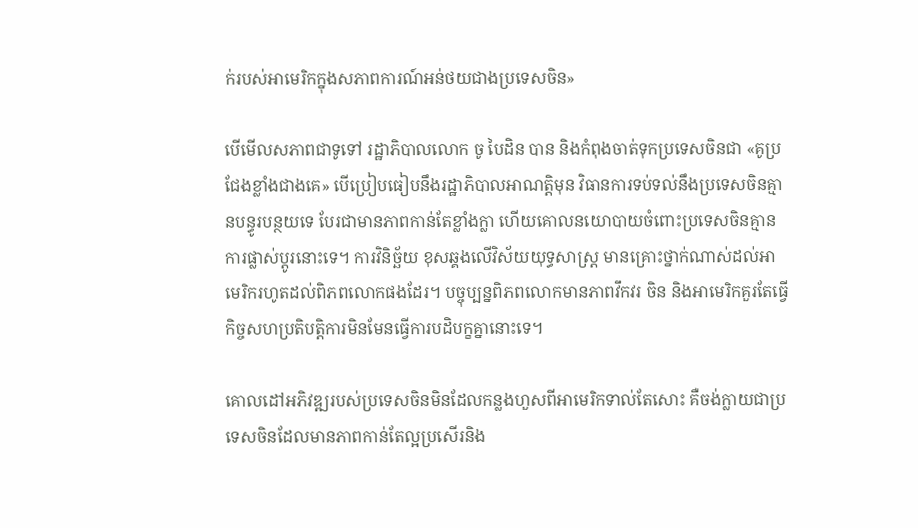ក់របស់អាមេរិកក្នុងសភាពការណ៍អន់ថយជាងប្រទេសចិន»

បើមើលសភាពជាទូទៅ រដ្ឋាភិបាលលោក ចូ បៃដិន បាន និងកំពុងចាត់ទុកប្រទេសចិនជា «គូប្រជែងខ្លាំងជាងគេ» បើប្រៀបធៀបនឹងរដ្ឋាភិបាលអាណត្តិមុន វិធានការទប់ទល់នឹងប្រទេសចិនគ្មានបន្ធូរបន្ថយទេ បែរជាមានភាពកាន់តែខ្លាំងក្លា ហើយគោលនយោបាយចំពោះប្រទេសចិនគ្មានការផ្លាស់ប្តូរនោះទេ។ ការវិនិច្ឆ័យ ខុសឆ្គងលើវិស័យយុទ្ធសាស្ត្រ មានគ្រោះថ្នាក់ណាស់ដល់អាមេរិករហូតដល់ពិភពលោកផងដែរ។ បច្ចុប្បន្នពិភពលោកមានភាពវឹកវរ ចិន និងអាមេរិកគួរតែធ្វើ កិច្ចសហប្រតិបត្តិការមិនមែនធ្វើការបដិបក្ខគ្នានោះទេ។

គោលដៅអភិវឌ្ឍរបស់ប្រទេសចិនមិនដែលកន្លងហួសពីអាមេរិកទាល់តែសោះ គឺចង់ក្លាយជាប្រទេសចិនដែលមានភាពកាន់តែល្អប្រសើរនិង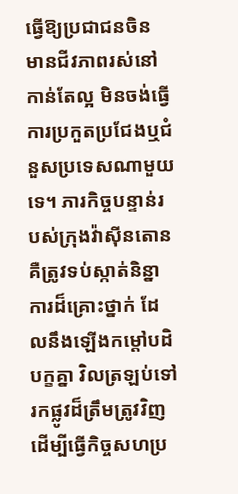ធ្វើឱ្យប្រជាជនចិន មានជីវភាពរស់នៅកាន់តែល្អ មិនចង់ធ្វើការប្រកួតប្រជែងឬជំនួសប្រទេសណាមួយទេ។ ភារកិច្ចបន្ទាន់របស់ក្រុងវ៉ាស៊ីនតោនគឺត្រូវទប់ស្កាត់និន្នាការដ៏គ្រោះថ្នាក់ ដែលនឹងឡើងកម្តៅបដិបក្ខគ្នា វិលត្រឡប់ទៅរកផ្លូវដ៏ត្រឹមត្រូវវិញដើម្បីធ្វើកិច្ចសហប្រ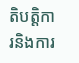តិបត្តិការនិងការ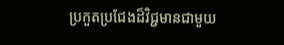ប្រកួតប្រជែងដ៏វិជ្ជមានជាមួយ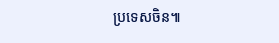ប្រទេសចិន៕